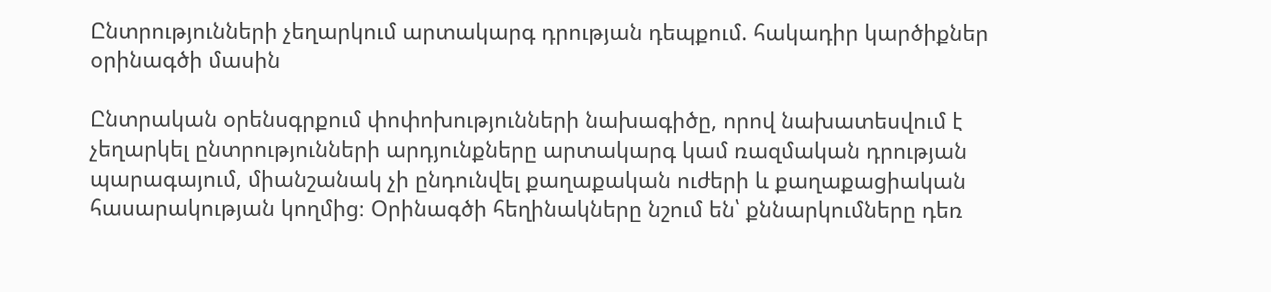Ընտրությունների չեղարկում արտակարգ դրության դեպքում. հակադիր կարծիքներ օրինագծի մասին

Ընտրական օրենսգրքում փոփոխությունների նախագիծը, որով նախատեսվում է չեղարկել ընտրությունների արդյունքները արտակարգ կամ ռազմական դրության պարագայում, միանշանակ չի ընդունվել քաղաքական ուժերի և քաղաքացիական հասարակության կողմից։ Օրինագծի հեղինակները նշում են՝ քննարկումները դեռ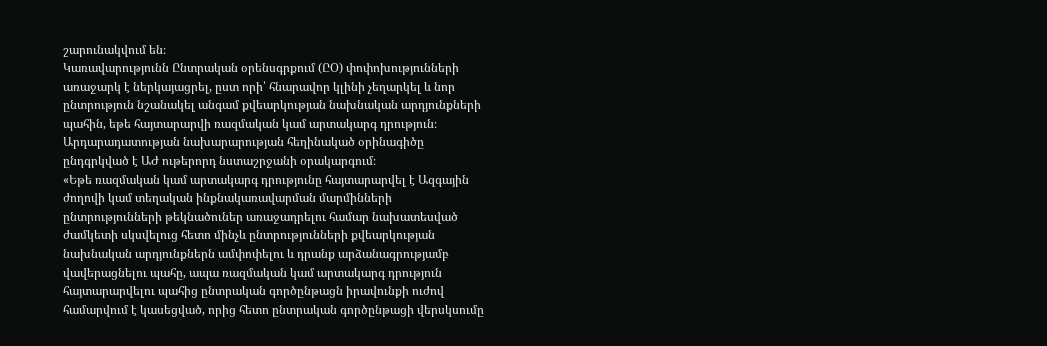շարունակվում են։
Կառավարությունն Ընտրական օրենսգրքում (ԸՕ) փոփոխությունների առաջարկ է ներկայացրել, ըստ որի՝ հնարավոր կլինի չեղարկել և նոր ընտրություն նշանակել անգամ քվեարկության նախնական արդյունքների պահին, եթե հայտարարվի ռազմական կամ արտակարգ դրություն։ Արդարադատության նախարարության հեղինակած օրինագիծը ընդգրկված է ԱԺ ութերորդ նստաշրջանի օրակարգում։
«Եթե ռազմական կամ արտակարգ դրությունը հայտարարվել է Ազգային ժողովի կամ տեղական ինքնակառավարման մարմինների ընտրությունների թեկնածուներ առաջադրելու համար նախատեսված ժամկետի սկսվելուց հետո մինչև ընտրությունների քվեարկության նախնական արդյունքներն ամփոփելու և դրանք արձանագրությամբ վավերացնելու պահը, ապա ռազմական կամ արտակարգ դրություն հայտարարվելու պահից ընտրական գործընթացն իրավունքի ուժով համարվում է կասեցված, որից հետո ընտրական գործընթացի վերսկսումը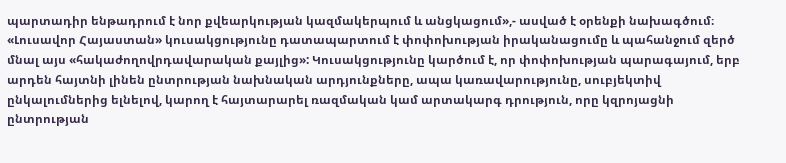պարտադիր ենթադրում է նոր քվեարկության կազմակերպում և անցկացում»,- ասված է օրենքի նախագծում։
«Լուսավոր Հայաստան» կուսակցությունը դատապարտում է փոփոխության իրականացումը և պահանջում զերծ մնալ այս «հակաժողովրդավարական քայլից»: Կուսակցությունը կարծում է, որ փոփոխության պարագայում, երբ արդեն հայտնի լինեն ընտրության նախնական արդյունքները, ապա կառավարությունը, սուբյեկտիվ ընկալումներից ելնելով, կարող է հայտարարել ռազմական կամ արտակարգ դրություն, որը կզրոյացնի ընտրության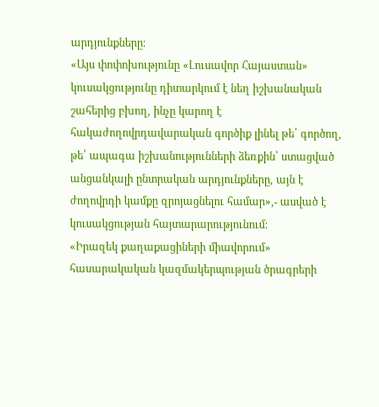արդյունքները։
«Այս փոփոխությունը «Լուսավոր Հայաստան» կուսակցությունը դիտարկում է նեղ իշխանական շահերից բխող, ինչը կարող է հակաժողովրդավարական գործիք լինել թե՛ գործող, թե՛ ապագա իշխանությունների ձեռքին՝ ստացված անցանկալի ընտրական արդյունքները, այն է ժողովրդի կամքը զրոյացնելու համար»,- ասված է կուսակցության հայտարարությունում։
«Իրազեկ քաղաքացիների միավորում» հասարակական կազմակերպության ծրագրերի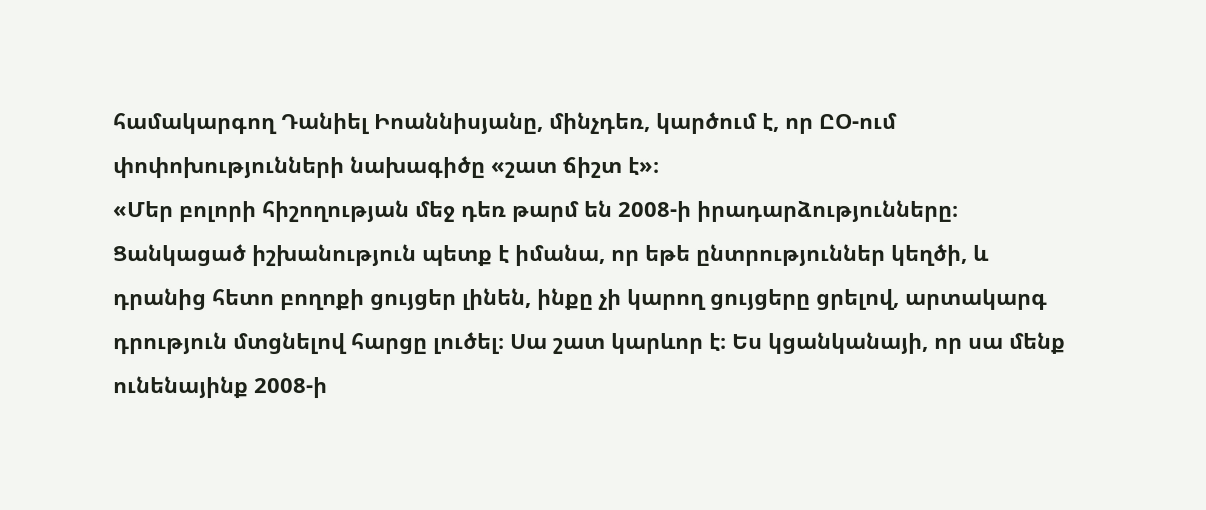համակարգող Դանիել Իոաննիսյանը, մինչդեռ, կարծում է, որ ԸՕ-ում փոփոխությունների նախագիծը «շատ ճիշտ է»։
«Մեր բոլորի հիշողության մեջ դեռ թարմ են 2008-ի իրադարձությունները։ Ցանկացած իշխանություն պետք է իմանա, որ եթե ընտրություններ կեղծի, և դրանից հետո բողոքի ցույցեր լինեն, ինքը չի կարող ցույցերը ցրելով, արտակարգ դրություն մտցնելով հարցը լուծել։ Սա շատ կարևոր է։ Ես կցանկանայի, որ սա մենք ունենայինք 2008-ի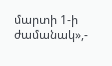մարտի 1-ի ժամանակ»,-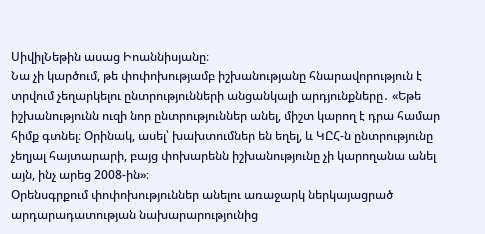ՍիվիլՆեթին ասաց Իոաննիսյանը։
Նա չի կարծում, թե փոփոխությամբ իշխանությանը հնարավորություն է տրվում չեղարկելու ընտրությունների անցանկալի արդյունքները․ «Եթե իշխանությունն ուզի նոր ընտրություններ անել, միշտ կարող է դրա համար հիմք գտնել։ Օրինակ, ասել՝ խախտումներ են եղել, և ԿԸՀ-ն ընտրությունը չեղյալ հայտարարի, բայց փոխարենն իշխանությունը չի կարողանա անել այն, ինչ արեց 2008-ին»։
Օրենսգրքում փոփոխություններ անելու առաջարկ ներկայացրած արդարադատության նախարարությունից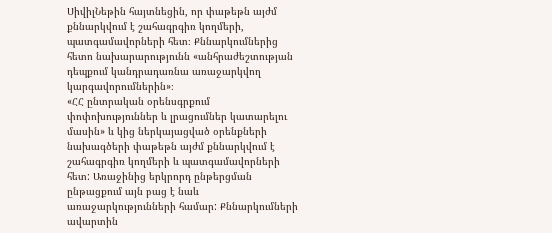ՍիվիլՆեթին հայտնեցին, որ փաթեթն այժմ քննարկվում է շահագրգիռ կողմերի, պատգամավորների հետ։ Քննարկումներից հետո նախարարությունն «անհրաժեշտության դեպքում կանդրադառնա առաջարկվող կարգավորումներին»։
«ՀՀ ընտրական օրենսգրքում փոփոխություններ և լրացումներ կատարելու մասին» և կից ներկայացված օրենքների նախագծերի փաթեթն այժմ քննարկվում է շահագրգիռ կողմերի և պատգամավորների հետ: Առաջինից երկրորդ ընթերցման ընթացքում այն բաց է նաև առաջարկությունների համար: Քննարկումների ավարտին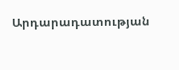Արդարադատության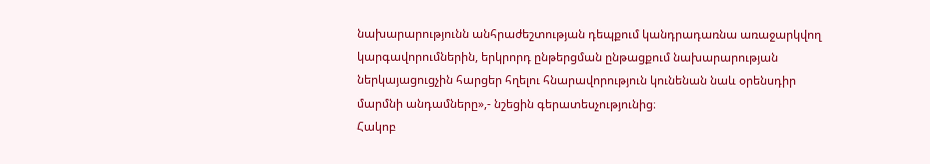նախարարությունն անհրաժեշտության դեպքում կանդրադառնա առաջարկվող կարգավորումներին, երկրորդ ընթերցման ընթացքում նախարարության ներկայացուցչին հարցեր հղելու հնարավորություն կունենան նաև օրենսդիր մարմնի անդամները»,- նշեցին գերատեսչությունից։
Հակոբ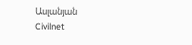Ասլանյան
Civilnet